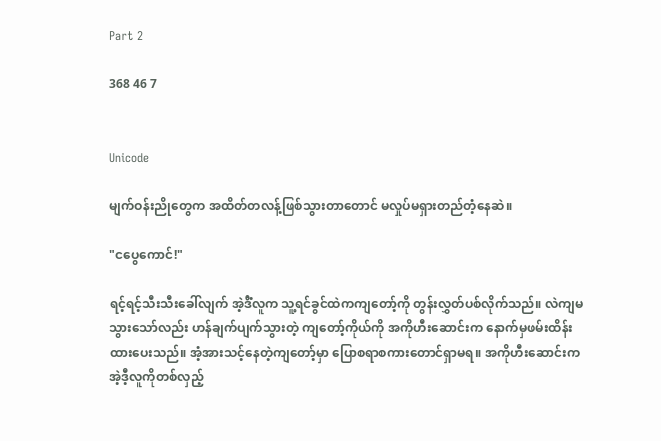Part 2

368 46 7


Unicode

မျက်ဝန်းညိုတွေက အထိတ်တလန့်ဖြစ်သွားတာတောင် မလှုပ်မရှားတည်တံ့နေဆဲ။

"ငပွေကောင်!"

ရင့်ရင့်သီးသီးခေါ်လျက် အဲ့ဒီံလူက သူ့ရင်ခွင်ထဲကကျတော့်ကို တွန်းလွှတ်ပစ်လိုက်သည်။ လဲကျမသွားသော်လည်း ဟန်ချက်ပျက်သွားတဲ့ ကျတော့်ကိုယ်ကို အကိုဟီးဆောင်းက နောက်မှဖမ်းထိန်းထားပေးသည်။ အံ့အားသင့်နေတဲ့ကျတော့်မှာ ပြောစရာစကားတောင်ရှာမရ။ အကိုဟီးဆောင်းက အဲ့ဒီ့လူကိုတစ်လှည့်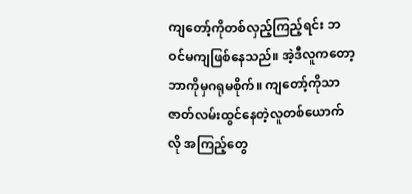ကျတော့်ကိုတစ်လှည့်ကြည့်ရင်း ဘဝင်မကျဖြစ်နေသည်။ အဲ့ဒီလူကတော့ ဘာကိုမှဂရုမစိုက်။ ကျတော့်ကိုသာ ဇာတ်လမ်းထွင်နေတဲ့လူတစ်ယောက်လို အကြည့်တွေ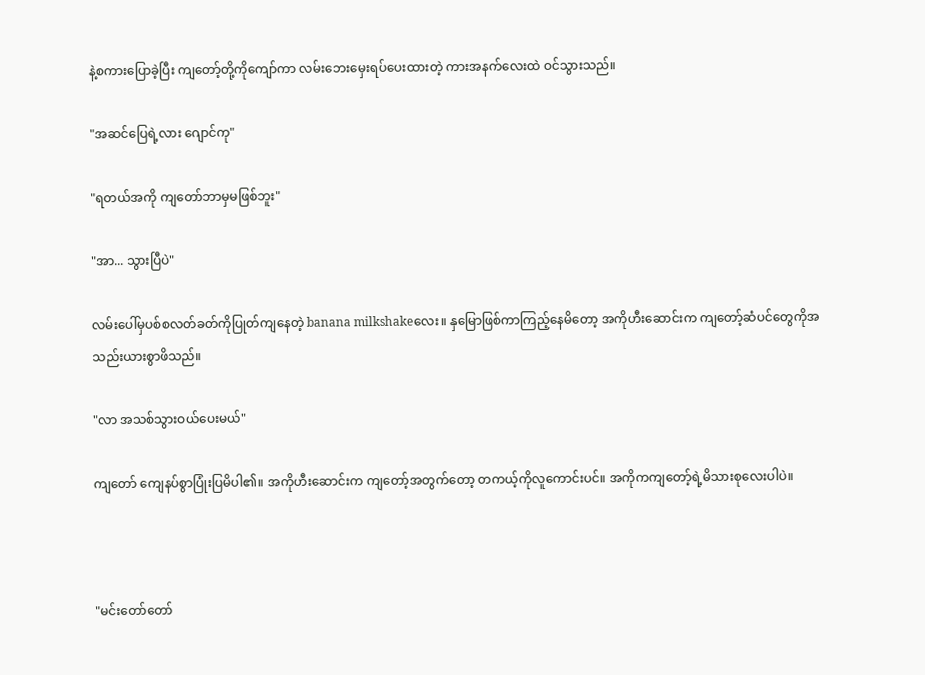နဲ့စကားပြောခဲ့ပြီး ကျတော့်တို့ကိုကျော်ကာ လမ်းဘေးမှေးရပ်ပေးထားတဲ့ ကားအနက်လေးထဲ ဝင်သွားသည်။

"အဆင်ပြေရဲ့လား ဂျောင်ကု"

"ရတယ်အကို ကျတော်ဘာမှမဖြစ်ဘူး"

"အာ... သွားပြီပဲ"

လမ်းပေါ်မှပစ်စလတ်ခတ်ကိုပြုတ်ကျနေတဲ့ banana milkshakeလေး။ နှမြောဖြစ်ကာကြည့်နေမိတော့ အကိုဟီးဆောင်းက ကျတော့်ဆံပင်တွေကိုအသည်းယားစွာဖိသည်။

"လာ အသစ်သွားဝယ်ပေးမယ်"

ကျတော် ကျေနပ်စွာပြုံးပြမိပါ၏။ အကိုဟီးဆောင်းက ကျတော့်အတွက်တော့ တကယ့်ကိုလူကောင်းပင်။ အကိုကကျတော့်ရဲ့မိသားစုလေးပါပဲ။



"မင်းတော်တော်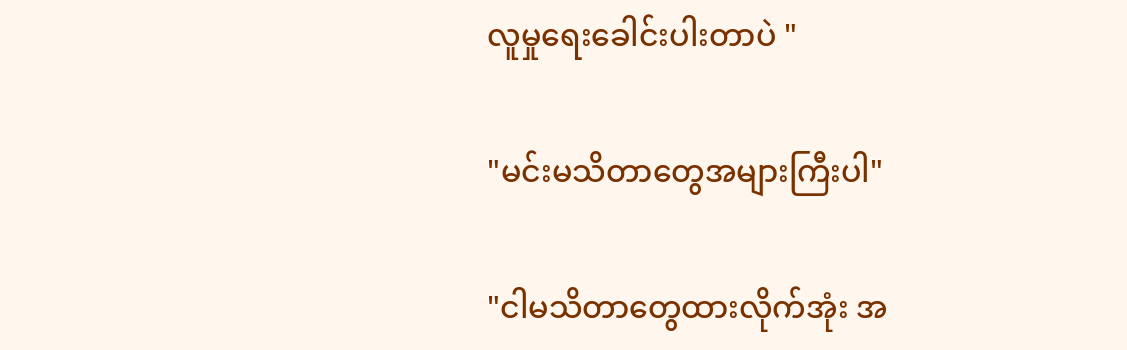လူမှုရေးခေါင်းပါးတာပဲ "

"မင်းမသိတာတွေအများကြီးပါ"

"ငါမသိတာတွေထားလိုက်အုံး အ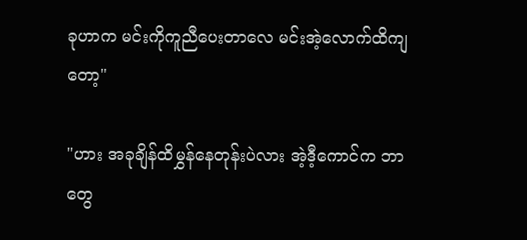ခုဟာက မင်းကိုကူညီပေးတာလေ မင်းအဲ့လောက်ထိကျတော့"

"ဟား အခုချိန်ထိမွှန်နေတုန်းပဲလား အဲ့ဒီ့ကောင်က ဘာတွေ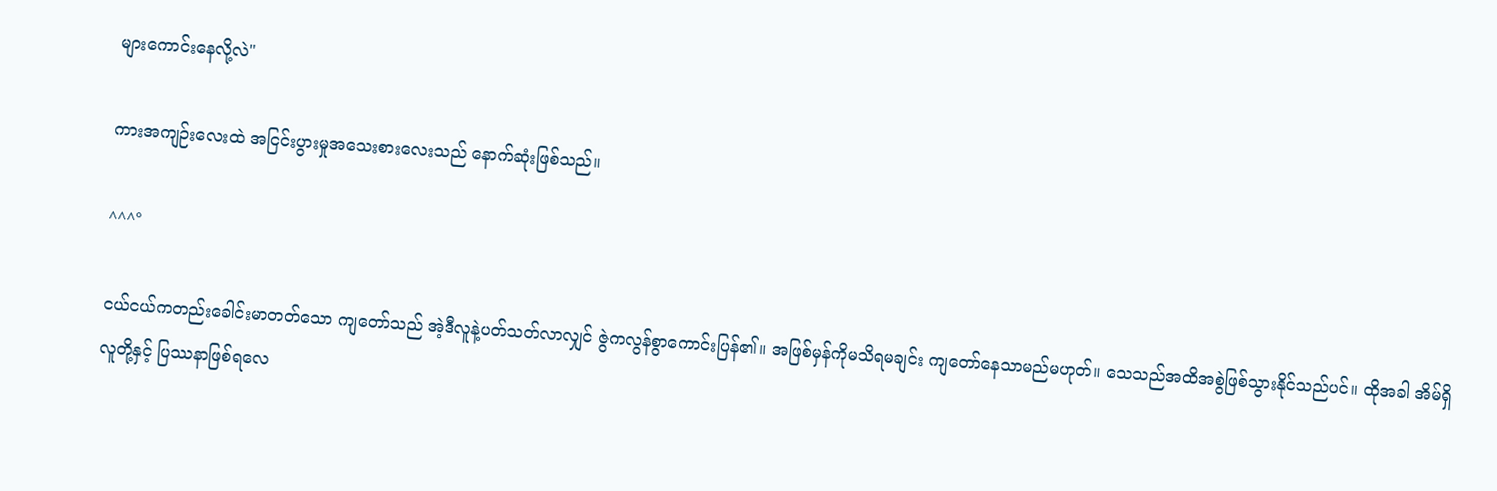များကောင်းနေလို့လဲ"

ကားအကျဉ်းလေးထဲ အငြင်းပွားမှုအသေးစားလေးသည် နောက်ဆုံးဖြစ်သည်။

^^^°

ငယ်ငယ်ကတည်းခေါင်းမာတတ်သော ကျတော်သည် အဲ့ဒီလူနဲ့ပတ်သတ်လာလျှင် ဇွဲကလွန်စွာကောင်းပြန်၏။ အဖြစ်မှန်ကိုမသိရမချင်း ကျတော်နေသာမည်မဟုတ်။ သေသည်အထိအစွဲဖြစ်သွားနိုင်သည်ပင်။ ထိုအခါ အိမ်ရှိလူတို့နှင့် ပြဿနာဖြစ်ရလေ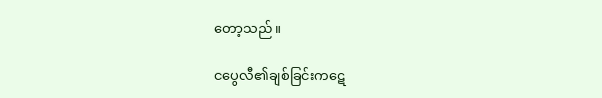တော့သည်။

ငပွေလီ၏ချစ်ခြင်းကဋေ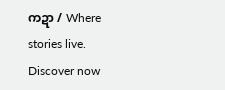ကဍာ / Where stories live. Discover now